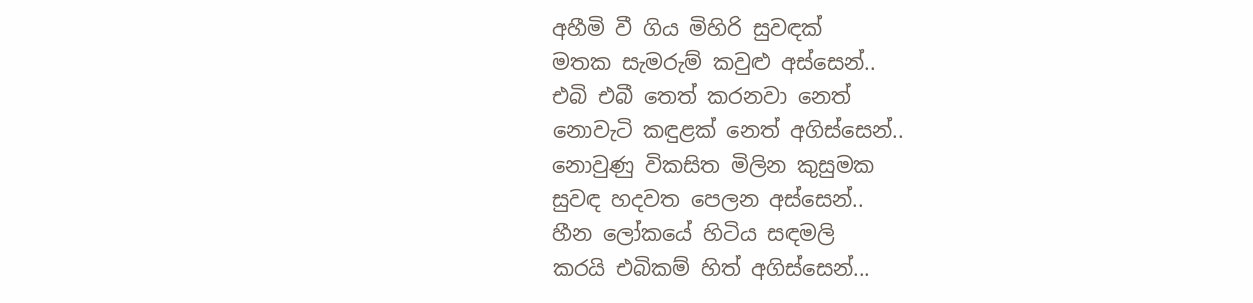අහීමි වී ගිය මිහිරි සුවඳක්
මතක සැමරුම් කවුළු අස්සෙන්..
එබි එබී තෙත් කරනවා නෙත්
නොවැටි කඳුළක් නෙත් අගිස්සෙන්..
නොවුණු විකසිත මිලින කුසුමක
සුවඳ හදවත පෙලන අස්සෙන්..
හීන ලෝකයේ හිටිය සඳමලි
කරයි එබිකම් හිත් අගිස්සෙන්...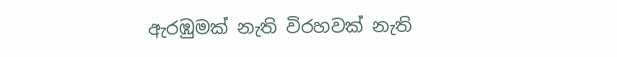ඇරඹුමක් නැති විරහවක් නැති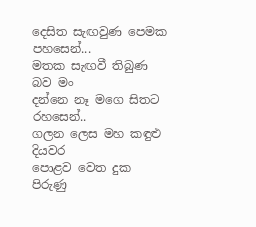දෙසිත සැඟවුණ පෙමක පහසෙන්...
මතක සැඟවී තිබුණ බව මං
දන්නෙ නෑ මගෙ සිතට රහසෙන්..
ගලන ලෙස මහ කඳුළු දියවර
පොළව වෙත දුක පිරුණු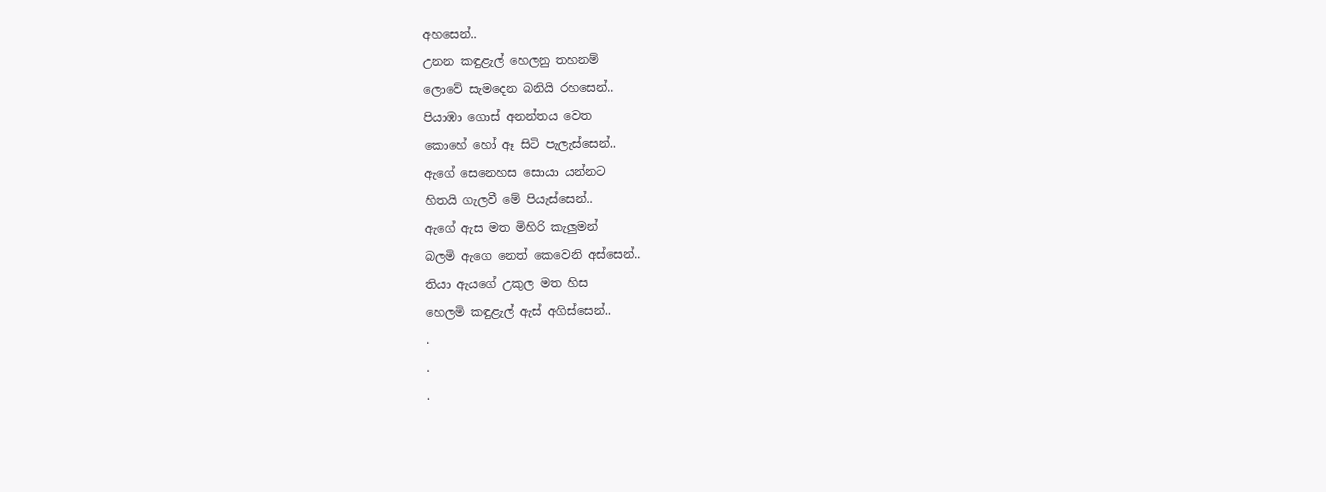අහසෙන්..
උනන කඳුළැල් හෙලනු තහනම්
ලොවේ සැමදෙන බනියි රහසෙන්..
පියාඹා ගොස් අනන්තය වෙත
කොහේ හෝ ඈ සිටි පැලැස්සෙන්..
ඇගේ සෙනෙහස සොයා යන්නට
හිතයි ගැලවී මේ පියැස්සෙන්..
ඇගේ ඇස මත මිහිරි කැලුමන්
බලමි ඇගෙ නෙත් කෙවෙනි අස්සෙන්..
තියා ඇයගේ උකුල මත හිස
හෙලමි කඳුළැල් ඇස් අගිස්සෙන්..
.
.
.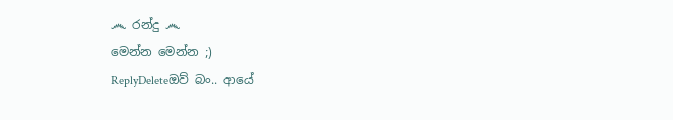෴ රන්දු ෴
මෙන්න මෙන්න ;)
ReplyDeleteඔව් බං.. ආයේ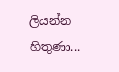ලියන්න හිතුණා...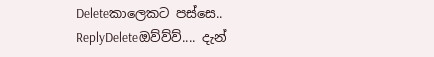Deleteකාලෙකට පස්සෙ..
ReplyDeleteඔව්ව්ව්.... දැන්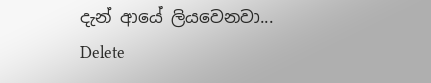දැන් ආයේ ලියවෙනවා...
Delete